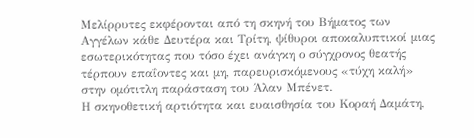Μελίρρυτες εκφέρονται από τη σκηνή του Βήματος των Αγγέλων κάθε Δευτέρα και Τρίτη, ψίθυροι αποκαλυπτικοί μιας εσωτερικότητας που τόσο έχει ανάγκη ο σύγχρονος θεατής τέρπουν επαΐοντες και μη, παρευρισκόμενους «τύχη καλή» στην ομότιτλη παράσταση του Άλαν Μπένετ.
Η σκηνοθετική αρτιότητα και ευαισθησία του Κοραή Δαμάτη,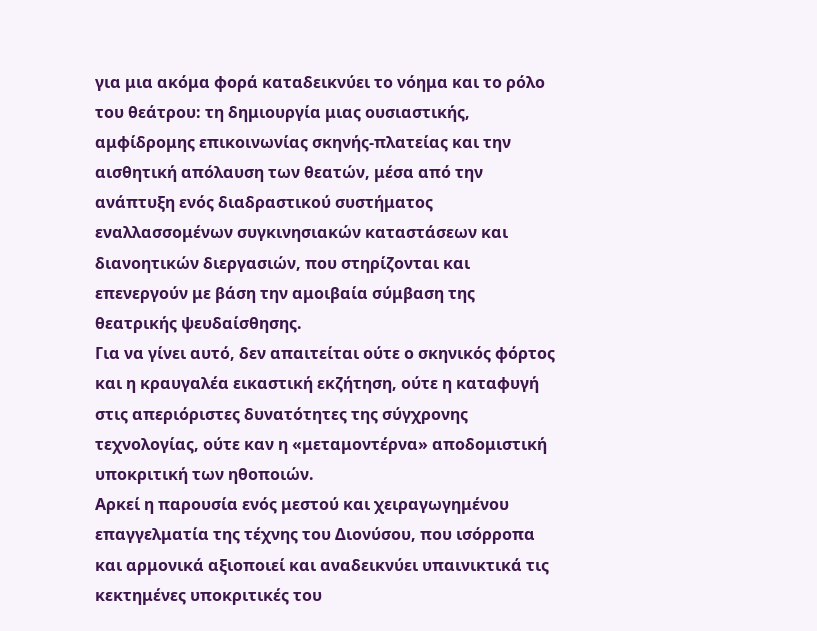για μια ακόμα φορά καταδεικνύει το νόημα και το ρόλο του θεάτρου: τη δημιουργία μιας ουσιαστικής, αμφίδρομης επικοινωνίας σκηνής-πλατείας και την αισθητική απόλαυση των θεατών, μέσα από την ανάπτυξη ενός διαδραστικού συστήματος εναλλασσομένων συγκινησιακών καταστάσεων και διανοητικών διεργασιών, που στηρίζονται και επενεργούν με βάση την αμοιβαία σύμβαση της θεατρικής ψευδαίσθησης.
Για να γίνει αυτό, δεν απαιτείται ούτε ο σκηνικός φόρτος και η κραυγαλέα εικαστική εκζήτηση, ούτε η καταφυγή στις απεριόριστες δυνατότητες της σύγχρονης τεχνολογίας, ούτε καν η «μεταμοντέρνα» αποδομιστική υποκριτική των ηθοποιών.
Αρκεί η παρουσία ενός μεστού και χειραγωγημένου επαγγελματία της τέχνης του Διονύσου, που ισόρροπα και αρμονικά αξιοποιεί και αναδεικνύει υπαινικτικά τις κεκτημένες υποκριτικές του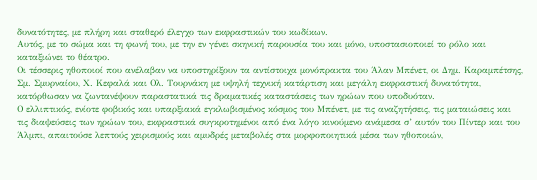δυνατότητες, με πλήρη και σταθερό έλεγχο των εκφραστικών του κωδίκων.
Αυτός, με το σώμα και τη φωνή του, με την εν γένει σκηνική παρουσία του και μόνο, υποστασιοποιεί το ρόλο και καταξιώνει το θέατρο.
Οι τέσσερις ηθοποιοί που ανέλαβαν να υποστηρίξουν τα αντίστοιχα μονόπρακτα του Άλαν Μπένετ, οι Δημ. Καραμπέτσης, Σμ. Σμυρναίου, Χ. Κεφαλά και Ολ. Τουρνάκη με υψηλή τεχνική κατάρτιση και μεγάλη εκφραστική δυνατότητα, κατόρθωσαν να ζωντανέψουν παραστατικά τις δραματικές καταστάσεις των ηρώων που υποδυόταν.
Ο ελλιπτικός, ενίοτε φοβικός και υπαρξιακά εγκλωβισμένος κόσμος του Μπένετ, με τις αναζητήσεις, τις ματαιώσεις και τις διαψεύσεις των ηρώων του, εκφραστικά συγκροτημένοι από ένα λόγο κινούμενο ανάμεσα σ’ αυτόν του Πίντερ και του Άλμπι, απαιτούσε λεπτούς χειρισμούς και αμυδρές μεταβολές στα μορφοποιητικά μέσα των ηθοποιών,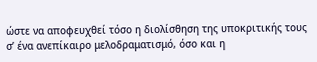ώστε να αποφευχθεί τόσο η διολίσθηση της υποκριτικής τους σ’ ένα ανεπίκαιρο μελοδραματισμό, όσο και η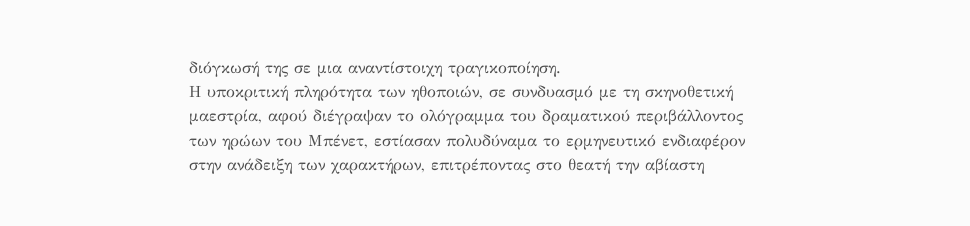διόγκωσή της σε μια αναντίστοιχη τραγικοποίηση.
Η υποκριτική πληρότητα των ηθοποιών, σε συνδυασμό με τη σκηνοθετική μαεστρία, αφού διέγραψαν το ολόγραμμα του δραματικού περιβάλλοντος των ηρώων του Μπένετ, εστίασαν πολυδύναμα το ερμηνευτικό ενδιαφέρον στην ανάδειξη των χαρακτήρων, επιτρέποντας στο θεατή την αβίαστη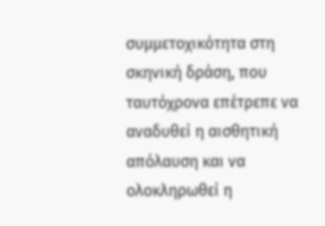συμμετοχικότητα στη σκηνική δράση, που ταυτόχρονα επέτρεπε να αναδυθεί η αισθητική απόλαυση και να ολοκληρωθεί η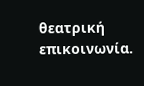θεατρική επικοινωνία.